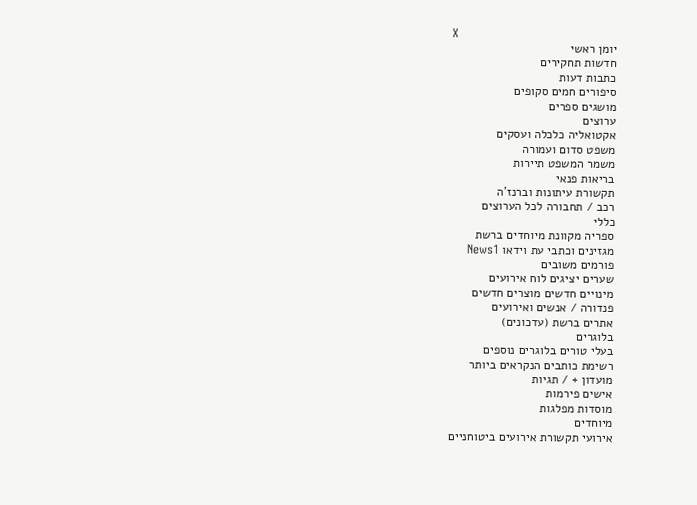X
יומן ראשי
חדשות תחקירים
כתבות דעות
סיפורים חמים סקופים
מושגים ספרים
ערוצים
אקטואליה כלכלה ועסקים
משפט סדום ועמורה
משמר המשפט תיירות
בריאות פנאי
תקשורת עיתונות וברנז'ה
רכב / תחבורה לכל הערוצים
כללי
ספריה מקוונת מיוחדים ברשת
מגזינים וכתבי עת וידאו News1
פורמים משובים
שערים יציגים לוח אירועים
מינויים חדשים מוצרים חדשים
פנדורה / אנשים ואירועים
אתרים ברשת (עדכונים)
בלוגרים
בעלי טורים בלוגרים נוספים
רשימת כותבים הנקראים ביותר
מועדון + / תגיות
אישים פירמות
מוסדות מפלגות
מיוחדים
אירועי תקשורת אירועים ביטוחניים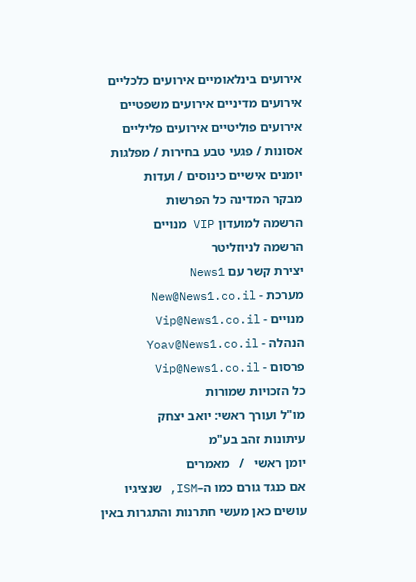אירועים בינלאומיים אירועים כלכליים
אירועים מדיניים אירועים משפטיים
אירועים פוליטיים אירועים פליליים
אסונות / פגעי טבע בחירות / מפלגות
יומנים אישיים כינוסים / ועדות
מבקר המדינה כל הפרשות
הרשמה למועדון VIP מנויים
הרשמה לניוזליטר
יצירת קשר עם News1
מערכת - New@News1.co.il
מנויים - Vip@News1.co.il
הנהלה - Yoav@News1.co.il
פרסום - Vip@News1.co.il
כל הזכויות שמורות
מו"ל ועורך ראשי: יואב יצחק
עיתונות זהב בע"מ
יומן ראשי   /   מאמרים
אם כנגד גורם כמו ה–ISM, שנציגיו עושים כאן מעשי חתרנות והתגרות באין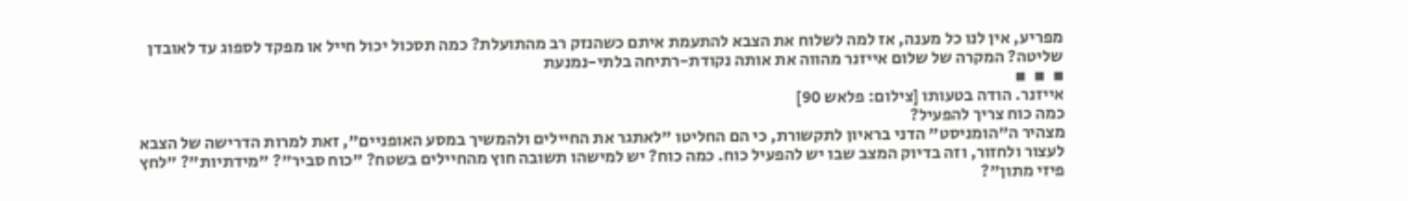מפריע, אין לנו כל מענה, אז למה לשלוח את הצבא להתעמת איתם כשהנזק רב מהתועלת? כמה תסכול יכול חייל או מפקד לספוג עד לאובדן שליטה? המקרה של שלום אייזנר מהווה את אותה נקודת-רתיחה בלתי-נמנעת
▪  ▪  ▪
אייזנר. הודה בטעותו [צילום: פלאש 90]
כמה כוח צריך להפעיל?
מצהיר ה"הומניסט" הדני בראיון לתקשורת, כי הם החליטו "לאתגר את החיילים ולהמשיך במסע האופניים", זאת למרות הדרישה של הצבא לעצור ולחזור, וזה בדיוק המצב שבו יש להפעיל כוח. כמה כוח? יש למישהו תשובה חוץ מהחיילים בשטח? "כוח סביר"? "מידתיות"? "לחץ פיזי מתון"?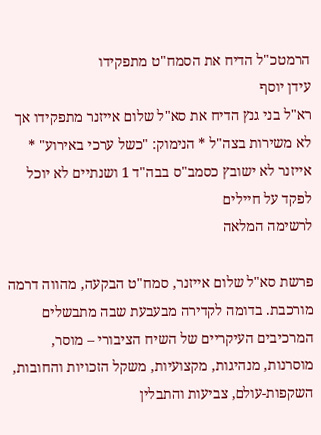הרמטכ"ל הדיח את הסמח"ט מתפקידו
עידן יוסף
רא"ל בני גנץ הדיח את סא"ל שלום אייזנר מתפקידו אך לא משירות בצה"ל * הנימוק: "כשל ערכי באירוע" * אייזנר לא ישובץ כסמב"ס בבה"ד 1 ושנתיים לא יוכל לפקד על חיילים
לרשימה המלאה

פרשת סא"ל שלום אייזנר, סמח"ט הבקעה, מהווה דרמה מורכבת. בדומה לקדירה מבעבעת שבה מתבשלים המרכיבים העיקריים של השיח הציבורי – מוסר, מוסרנות, מנהיגות, מקצועיות, משקל הזכויות והחובות, השקפות-עולם, צביעות והתבלין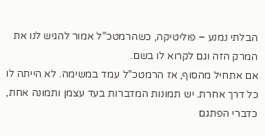הבלתי נמנע – פוליטיקה, כשהרמטכ"ל אמור להגיש לנו את המרק הזה וגם לקרוא לו בשם.
אם אתחיל מהסוף, אז הרמטכ"ל עמד במשימה. לא הייתה לו כל דרך אחרת. יש תמונות המדברות בעד עצמן ותמונה אחת, כדברי הפתגם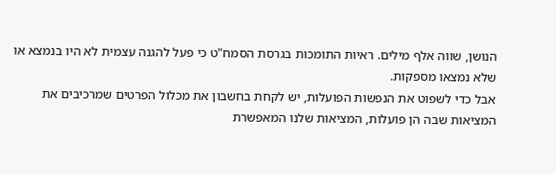הנושן, שווה אלף מילים. ראיות התומכות בגרסת הסמח"ט כי פעל להגנה עצמית לא היו בנמצא או שלא נמצאו מספקות.
אבל כדי לשפוט את הנפשות הפועלות, יש לקחת בחשבון את מכלול הפרטים שמרכיבים את המציאות שבה הן פועלות, המציאות שלנו המאפשרת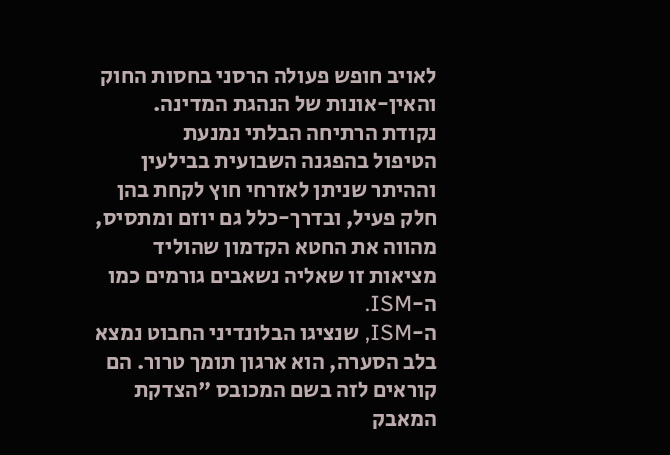לאויב חופש פעולה הרסני בחסות החוק והאין-אונות של הנהגת המדינה.
נקודת הרתיחה הבלתי נמנעת
הטיפול בהפגנה השבועית בבילעין וההיתר שניתן לאזרחי חוץ לקחת בהן חלק פעיל, ובדרך-כלל גם יוזם ומתסיס, מהווה את החטא הקדמון שהוליד מציאות זו שאליה נשאבים גורמים כמו ה-ISM.
ה-ISM, שנציגו הבלונדיני החבוט נמצא בלב הסערה, הוא ארגון תומך טרור. הם קוראים לזה בשם המכובס "הצדקת המאבק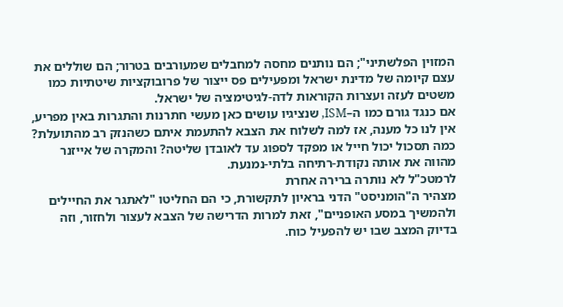המזוין הפלשתיני"; הם נותנים מחסה למחבלים שמעורבים בטרור; הם שוללים את עצם קיומה של מדינת ישראל ומפעילים פס ייצור של פרובוקציות שיטתיות כמו משטים לעזה ועצרות הקוראות לדה-לגיטימציה של ישראל.
אם כנגד גורם כמו ה–ISM, שנציגיו עושים כאן מעשי חתרנות והתגרות באין מפריע, אין לנו כל מענה, אז למה לשלוח את הצבא להתעמת איתם כשהנזק רב מהתועלת? כמה תסכול יכול חייל או מפקד לספוג עד לאובדן שליטה? והמקרה של אייזנר מהווה את אותה נקודת-רתיחה בלתי-נמנעת.
לרמטכ"ל לא נותרה ברירה אחרת
מצהיר ה"הומניסט" הדני בראיון לתקשורת, כי הם החליטו "לאתגר את החיילים ולהמשיך במסע האופניים", זאת למרות הדרישה של הצבא לעצור ולחזור, וזה בדיוק המצב שבו יש להפעיל כוח.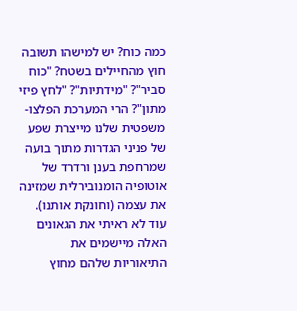כמה כוח? יש למישהו תשובה חוץ מהחיילים בשטח? "כוח סביר"? "מידתיות"? "לחץ פיזי מתון"? הרי המערכת הפלצו-משפטית שלנו מייצרת שפע של פניני הגדרות מתוך בועה שמרחפת בענן ורדרד של אוטופיה הומנובירלית שמזינה את עצמה (וחונקת אותנו). עוד לא ראיתי את הגאונים האלה מיישמים את התיאוריות שלהם מחוץ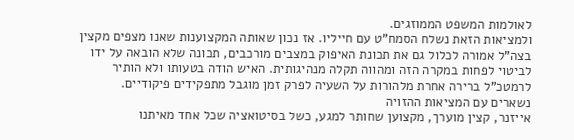לאולמות המשפט הממוזגים.
ולמציאות הזאת נשלח הסמח"ט עם חייליו. אז נכון שאותה המקצוענות שאנו מצפים מקצין בצה"ל אמורה לכלול גם את תכונת האיפוק במצבים מורכבים, תכונה שלא הובאה על ידו לביטוי לפחות במקרה הזה ומהווה תקלה מנהיגותית. האיש הודה בטעותו ולא הותיר לרמטכ"ל ברירה אחרת מלהורות על השעיה לפרק זמן מוגבל מתפקידים פיקודיים.
נשארים עם המציאות ההזויה
אייזנר, קצין מוערך, מקצוען שחותר למגע, כשל בסיטואציה שכל אחד מאיתנו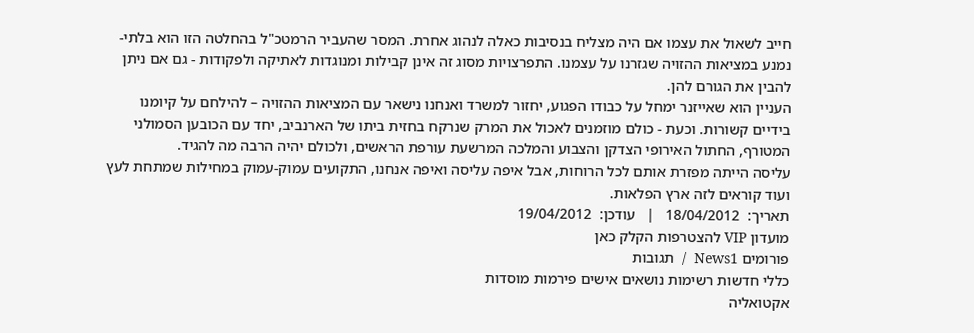חייב לשאול את עצמו אם היה מצליח בנסיבות כאלה לנהוג אחרת. המסר שהעביר הרמטכ"ל בהחלטה הזו הוא בלתי-נמנע במציאות ההזויה שגזרנו על עצמנו. התפרצויות מסוג זה אינן קבילות ומנוגדות לאתיקה ולפקודות - גם אם ניתן להבין את הגורם להן.
העניין הוא שאייזנר ימחל על כבודו הפגוע, יחזור למשרד ואנחנו נישאר עם המציאות ההזויה – להילחם על קיומנו בידיים קשורות. וכעת - כולם מוזמנים לאכול את המרק שנרקח בחזית ביתו של הארנביב, יחד עם הכובען הסמולני המטורף, החתול האירופי הצדקן והצבוע והמלכה המרשעת עורפת הראשים, ולכולם יהיה הרבה מה להגיד.
עליסה הייתה מפזרת אותם לכל הרוחות, אבל איפה עליסה ואיפה אנחנו, התקועים עמוק-עמוק במחילות שמתחת לעץ ועוד קוראים לזה ארץ הפלאות.
תאריך:  18/04/2012   |   עודכן:  19/04/2012
מועדון VIP להצטרפות הקלק כאן
פורומים News1  /  תגובות
כללי חדשות רשימות נושאים אישים פירמות מוסדות
אקטואליה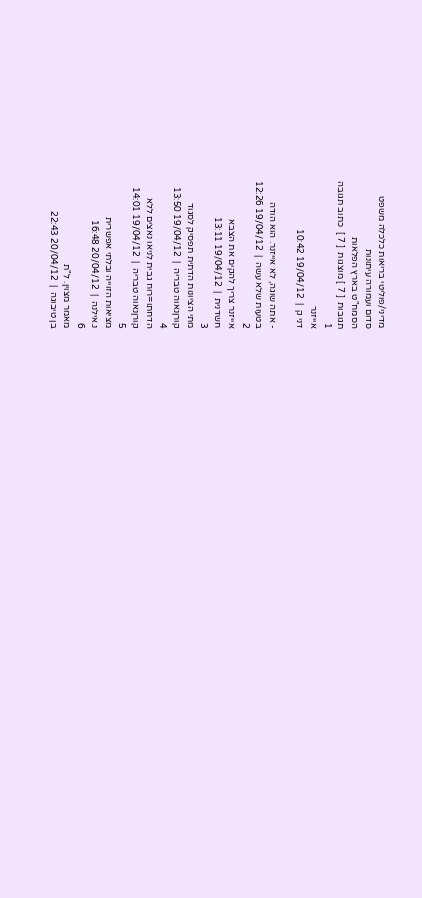מדיני/פוליטי בריאות כלכלה משפט
סדום ועמורה עיתונות
הסמח"ט בארץ הפלאות
תגובות  [ 7 ] מוצגות  [ 7 ]  כתוב תגובה
1
אייזנר
דני ק  |  19/04/12 10:42

- אתה שוגה, לא אייזנר. הוא הודה
בטעות שלא עשה  |  19/04/12 12:26
2
אייזנר צריך להקים את הצבא
חשדנית  |  19/04/12 13:11
3
מתי הציונות הדתית תפסיק לסגוד
קורןנאוה טבריה  |  19/04/12 13:50
4
הדחתו=רוח גבית לניאו נאצים ללא
קורןנאוה טבריה  |  19/04/12 14:01
5
מציאות הזוייה ובלתי אפשרית
נ.אילנה  |  20/04/12 16:48
6
מאמר מצוין. ל"ת
בן טיבוגה  |  20/04/12 22:43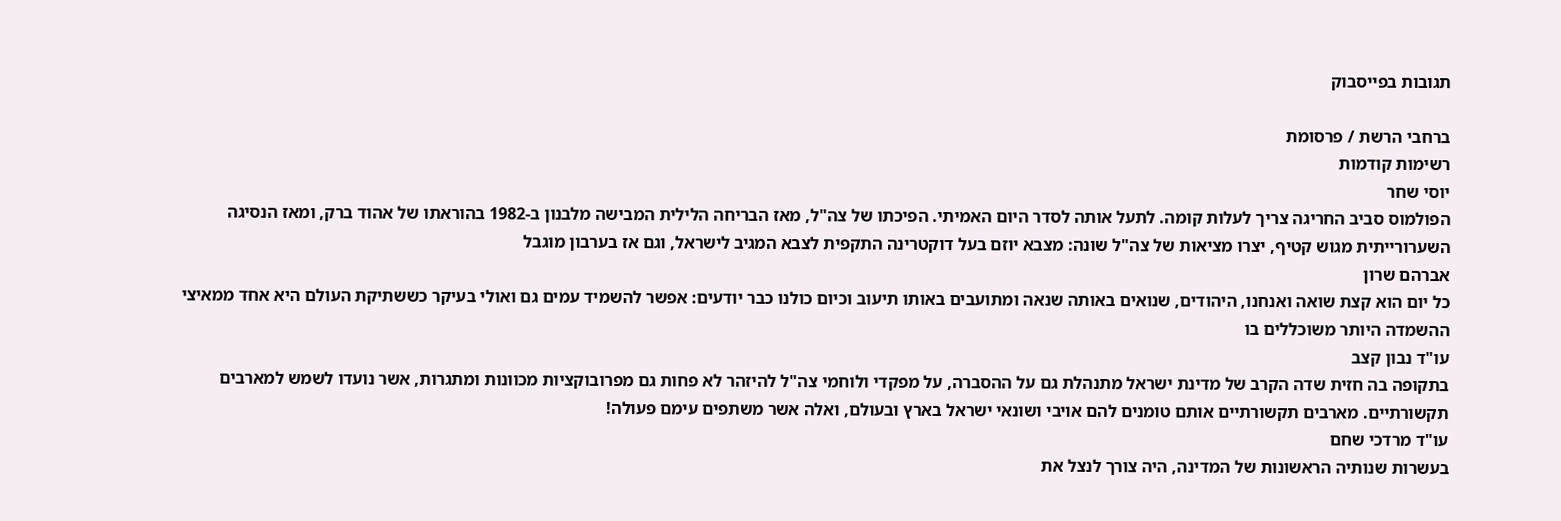תגובות בפייסבוק

ברחבי הרשת / פרסומת
רשימות קודמות
יוסי שחר
הפולמוס סביב החריגה צריך לעלות קומה. לתעל אותה לסדר היום האמיתי. הפיכתו של צה"ל, מאז הבריחה הלילית המבישה מלבנון ב-1982 בהוראתו של אהוד ברק, ומאז הנסיגה השערורייתית מגוש קטיף, יצרו מציאות של צה"ל שונה: מצבא יוזם בעל דוקטרינה התקפית לצבא המגיב לישראל, וגם אז בערבון מוגבל
אברהם שרון
כל יום הוא קצת שואה ואנחנו, היהודים, שנואים באותה שנאה ומתועבים באותו תיעוב וכיום כולנו כבר יודעים: אפשר להשמיד עמים גם ואולי בעיקר כששתיקת העולם היא אחד ממאיצי ההשמדה היותר משוכללים בו
עו"ד נבון קצב
בתקופה בה חזית שדה הקרב של מדינת ישראל מתנהלת גם על ההסברה, על מפקדי ולוחמי צה"ל להיזהר לא פחות גם מפרובוקציות מכוונות ומתגרות, אשר נועדו לשמש למארבים תקשורתיים. מארבים תקשורתיים אותם טומנים להם אויבי ושונאי ישראל בארץ ובעולם, ואלה אשר משתפים עימם פעולה!
עו"ד מרדכי שחם
בעשרות שנותיה הראשונות של המדינה, היה צורך לנצל את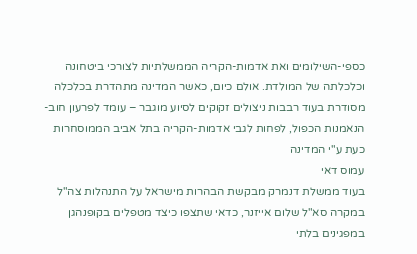כספי-השילומים ואת אדמות-הקריה הממשלתיות לצורכי ביטחונה וכלכלתה של המולדת. אולם כיום, כאשר המדינה מתהדרת בכלכלה מסודרת בעוד רבבות ניצולים זקוקים לסיוע מוגבר – עומד לפרעון חוב-הנאמנות הכפול, לפחות לגבי אדמות-הקריה בתל אביב הממוסחרות כעת ע"י המדינה
עמוס דאי
בעוד ממשלת דנמרק מבקשת הבהרות מישראל על התנהלות צה"ל במקרה סא"ל שלום אייזנר, כדאי שתצפו כיצד מטפלים בקופנהגן במפגינים בלתי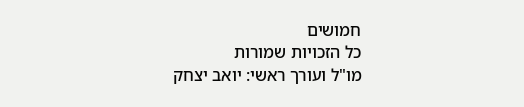חמושים
כל הזכויות שמורות
מו"ל ועורך ראשי: יואב יצחק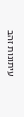עיתונות זהב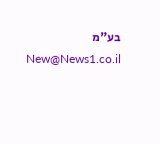בע"מ New@News1.co.il